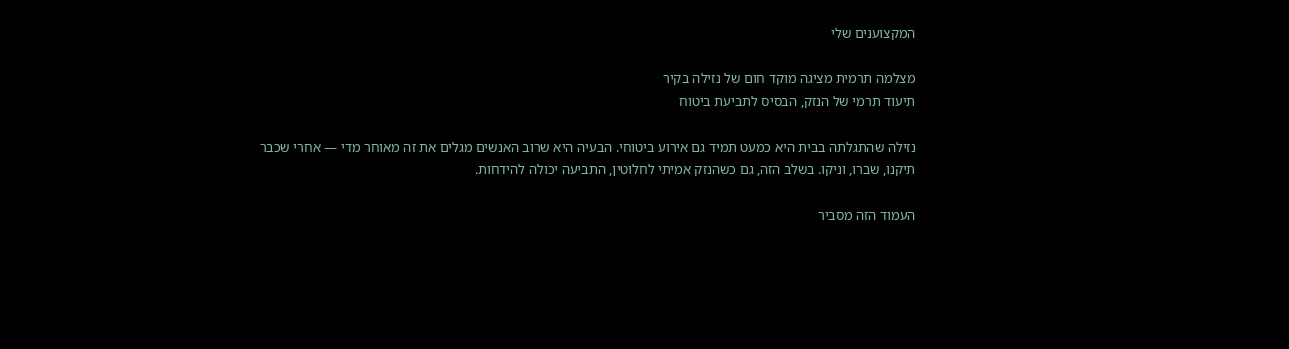המקצוענים שלי

מצלמה תרמית מציגה מוקד חום של נזילה בקיר
תיעוד תרמי של הנזק, הבסיס לתביעת ביטוח

נזילה שהתגלתה בבית היא כמעט תמיד גם אירוע ביטוחי. הבעיה היא שרוב האנשים מגלים את זה מאוחר מדי — אחרי שכבר תיקנו, שברו, וניקו. בשלב הזה, גם כשהנזק אמיתי לחלוטין, התביעה יכולה להידחות.

העמוד הזה מסביר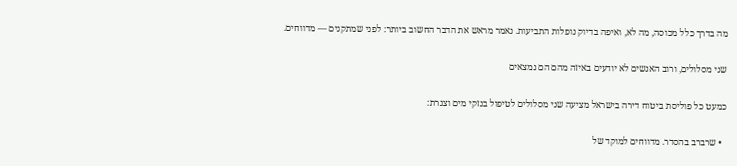מה בדרך כלל מכוסה, מה לא, ואיפה בדיוק נופלות התביעות. נאמר מראש את הדבר החשוב ביותר: לפני שמתקנים — מדווחים.

שני מסלולים, ורוב האנשים לא יודעים באיזה מהם הם נמצאים

כמעט כל פוליסת ביטוח דירה בישראל מציעה שני מסלולים לטיפול בנזקי מים וצנרת:

  • שרברב בהסדר. מדווחים למוקד של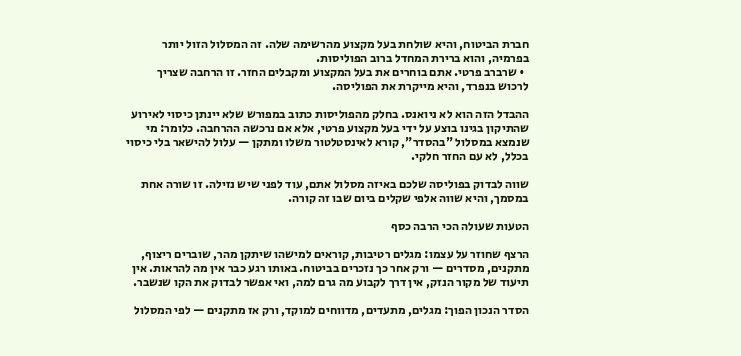חברת הביטוח, והיא שולחת בעל מקצוע מהרשימה שלה. זה המסלול הזול יותר בפרמיה, והוא ברירת המחדל ברוב הפוליסות.
  • שרברב פרטי. אתם בוחרים את בעל המקצוע ומקבלים החזר. זו הרחבה שצריך לרכוש בנפרד, והיא מייקרת את הפוליסה.

ההבדל הזה הוא לא ניואנס. בחלק מהפוליסות כתוב במפורש שלא יינתן כיסוי לאירוע שהתיקון בגינו בוצע על ידי בעל מקצוע פרטי, אלא אם נרכשה ההרחבה. כלומר: מי שנמצא במסלול "בהסדר", קורא לאינסטלטור משלו ומתקן — עלול להישאר בלי כיסוי בכלל, לא עם החזר חלקי.

שווה לבדוק בפוליסה שלכם באיזה מסלול אתם, עוד לפני שיש נזילה. זו שורה אחת במסמך, והיא שווה אלפי שקלים ביום שבו זה קורה.

הטעות שעולה הכי הרבה כסף

הרצף שחוזר על עצמו: מגלים רטיבות, קוראים למישהו שיתקן מהר, שוברים ריצוף, מתקנים, מסדרים — ורק אחר כך נזכרים בביטוח. באותו רגע כבר אין מה להראות. אין תיעוד של מקור הנזק, אין דרך לקבוע מה גרם למה, ואי אפשר לבדוק את הקו שנשבר.

הסדר הנכון הפוך: מגלים, מתעדים, מדווחים למוקד, ורק אז מתקנים — לפי המסלול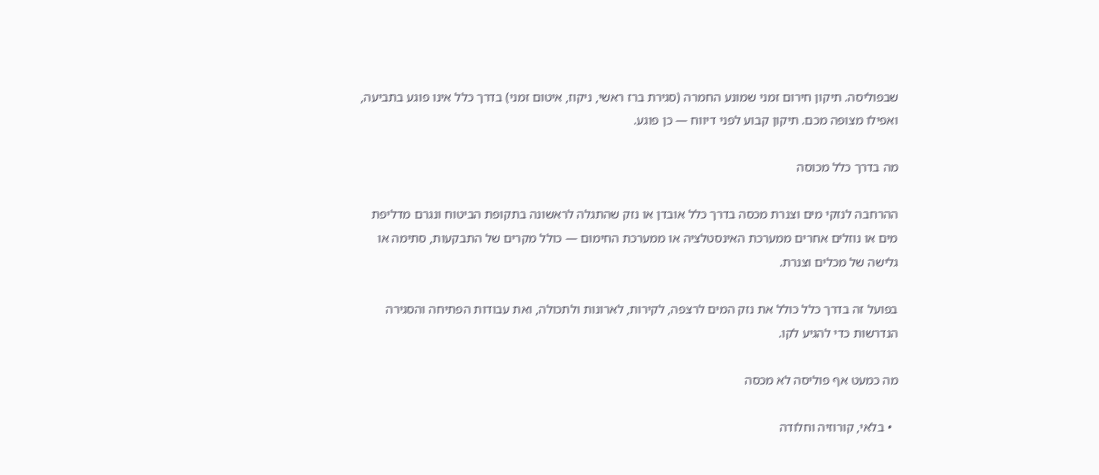שבפוליסה. תיקון חירום זמני שמונע החמרה (סגירת ברז ראשי, ניקוז, איטום זמני) בדרך כלל אינו פוגע בתביעה, ואפילו מצופה מכם. תיקון קבוע לפני דיווח — כן פוגע.

מה בדרך כלל מכוסה

ההרחבה לנזקי מים וצנרת מכסה בדרך כלל אובדן או נזק שהתגלה לראשונה בתקופת הביטוח ונגרם מדליפת מים או נוזלים אחרים ממערכת האינסטלציה או ממערכת החימום — כולל מקרים של התבקעות, סתימה או גלישה של מכלים וצנרת.

בפועל זה בדרך כלל כולל את נזק המים לרצפה, לקירות, לארונות ולתכולה, ואת עבודות הפתיחה והסגירה הנדרשות כדי להגיע לקו.

מה כמעט אף פוליסה לא מכסה

  • בלאי, קורוזיה וחלודה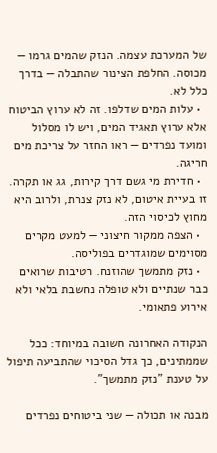של המערכת עצמה. הנזק שהמים גרמו — מכוסה. החלפת הצינור שהתבלה — בדרך כלל לא.
  • עלות המים שדלפו. זה לא ערוץ הביטוח אלא ערוץ תאגיד המים, ויש לו מסלול ומועד נפרדים — ראו החזר על צריכת מים חריגה.
  • חדירת מי גשם דרך קירות, גג או תקרה. זו בעיית איטום, לא נזק צנרת, ולרוב היא מחוץ לכיסוי הזה.
  • הצפה ממקור חיצוני — למעט מקרים מסוימים שמוגדרים בפוליסה.
  • נזק מתמשך שהוזנח. רטיבות שרואים כבר שנתיים ולא טופלה נחשבת בלאי ולא אירוע פתאומי.

הנקודה האחרונה חשובה במיוחד: ככל שממתינים, כך גדל הסיכוי שהתביעה תיפול על טענת "נזק מתמשך".

מבנה או תכולה — שני ביטוחים נפרדים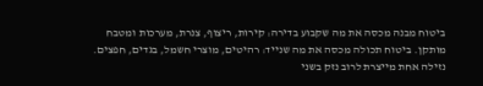ביטוח מבנה מכסה את מה שקבוע בדירה: קירות, ריצוף, צנרת, מערכות ומטבח מותקן. ביטוח תכולה מכסה את מה שנייד: רהיטים, מוצרי חשמל, בגדים, חפצים. נזילה אחת מייצרת לרוב נזק בשני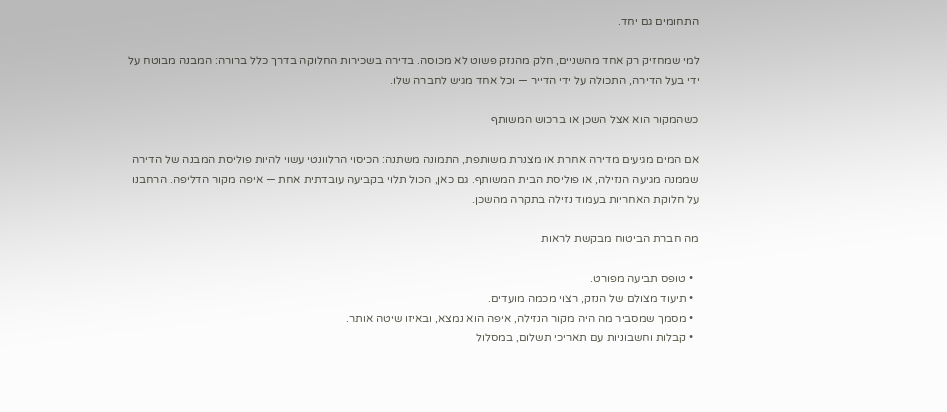התחומים גם יחד.

למי שמחזיק רק אחד מהשניים, חלק מהנזק פשוט לא מכוסה. בדירה בשכירות החלוקה בדרך כלל ברורה: המבנה מבוטח על ידי בעל הדירה, התכולה על ידי הדייר — וכל אחד מגיש לחברה שלו.

כשהמקור הוא אצל השכן או ברכוש המשותף

אם המים מגיעים מדירה אחרת או מצנרת משותפת, התמונה משתנה: הכיסוי הרלוונטי עשוי להיות פוליסת המבנה של הדירה שממנה מגיעה הנזילה, או פוליסת הבית המשותף. גם כאן, הכול תלוי בקביעה עובדתית אחת — איפה מקור הדליפה. הרחבנו על חלוקת האחריות בעמוד נזילה בתקרה מהשכן.

מה חברת הביטוח מבקשת לראות

  • טופס תביעה מפורט.
  • תיעוד מצולם של הנזק, רצוי מכמה מועדים.
  • מסמך שמסביר מה היה מקור הנזילה, איפה הוא נמצא, ובאיזו שיטה אותר.
  • קבלות וחשבוניות עם תאריכי תשלום, במסלול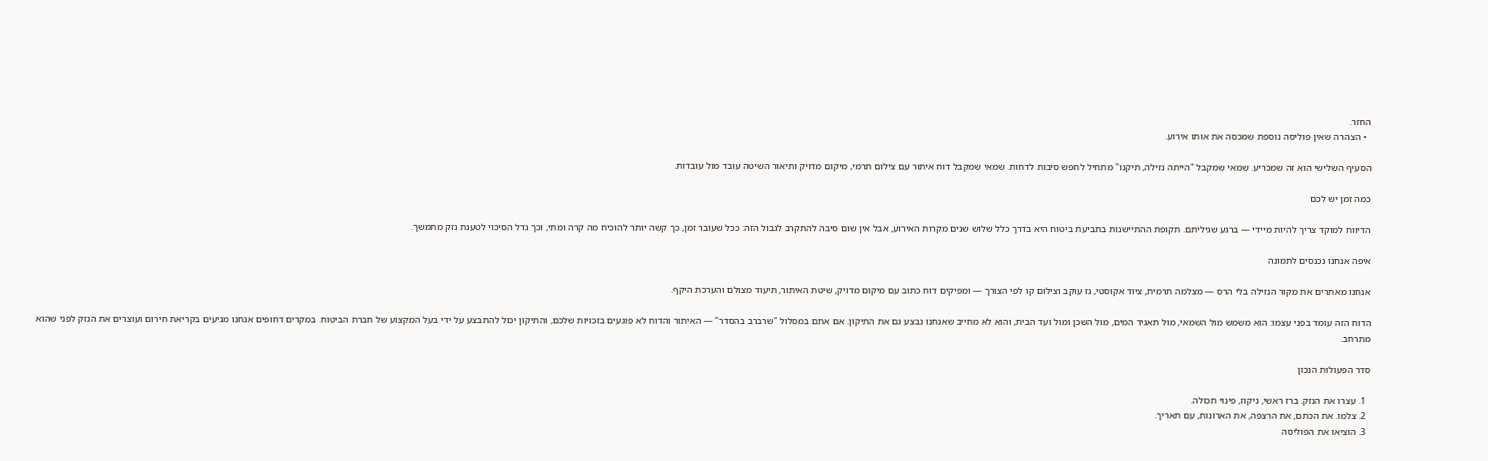החזר.
  • הצהרה שאין פוליסה נוספת שמכסה את אותו אירוע.

הסעיף השלישי הוא זה שמכריע. שמאי שמקבל "הייתה נזילה, תיקנו" מתחיל לחפש סיבות לדחות. שמאי שמקבל דוח איתור עם צילום תרמי, מיקום מדויק ותיאור השיטה עובד מול עובדות.

כמה זמן יש לכם

הדיווח למוקד צריך להיות מיידי — ברגע שגיליתם. תקופת ההתיישנות בתביעת ביטוח היא בדרך כלל שלוש שנים מקרות האירוע, אבל אין שום סיבה להתקרב לגבול הזה: ככל שעובר זמן, כך קשה יותר להוכיח מה קרה ומתי, וכך גדל הסיכוי לטענת נזק מתמשך.

איפה אנחנו נכנסים לתמונה

אנחנו מאתרים את מקור הנזילה בלי הרס — מצלמה תרמית, ציוד אקוסטי, גז עוקב וצילום קו לפי הצורך — ומפיקים דוח כתוב עם מיקום מדויק, שיטת האיתור, תיעוד מצולם והערכת היקף.

הדוח הזה עומד בפני עצמו: הוא משמש מול השמאי, מול תאגיד המים, מול השכן ומול ועד הבית, והוא לא מחייב שאנחנו נבצע גם את התיקון. אם אתם במסלול "שרברב בהסדר" — האיתור והדוח לא פוגעים בזכויות שלכם, והתיקון יכול להתבצע על ידי בעל המקצוע של חברת הביטוח. במקרים דחופים אנחנו מגיעים בקריאת חירום ועוצרים את הנזק לפני שהוא מתרחב.

סדר הפעולות הנכון

  1. עצרו את הנזק. ברז ראשי, ניקוז, פינוי תכולה.
  2. צלמו. את הכתם, את הרצפה, את הארונות, עם תאריך.
  3. הוציאו את הפוליסה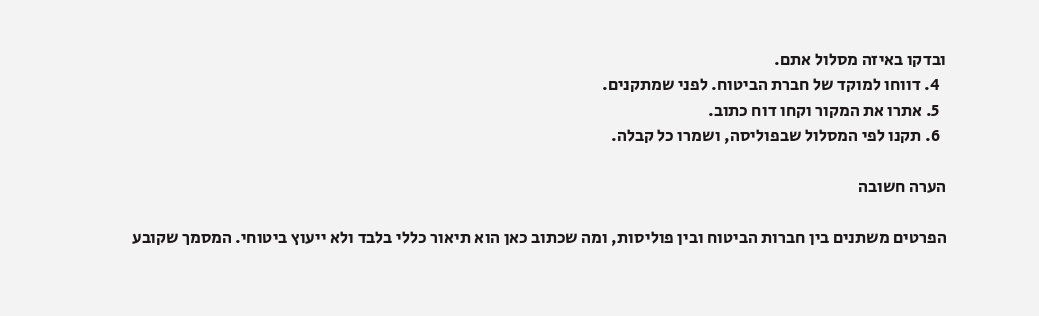ובדקו באיזה מסלול אתם.
  4. דווחו למוקד של חברת הביטוח. לפני שמתקנים.
  5. אתרו את המקור וקחו דוח כתוב.
  6. תקנו לפי המסלול שבפוליסה, ושמרו כל קבלה.

הערה חשובה

הפרטים משתנים בין חברות הביטוח ובין פוליסות, ומה שכתוב כאן הוא תיאור כללי בלבד ולא ייעוץ ביטוחי. המסמך שקובע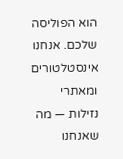הוא הפוליסה שלכם. אנחנו אינסטלטורים ומאתרי נזילות — מה שאנחנו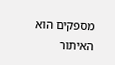מספקים הוא האיתור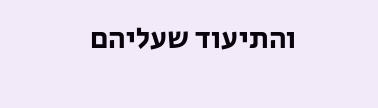והתיעוד שעליהם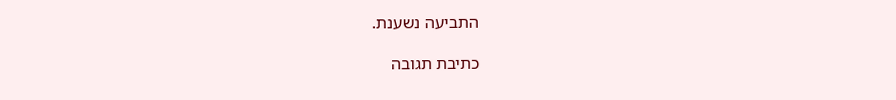התביעה נשענת.

כתיבת תגובה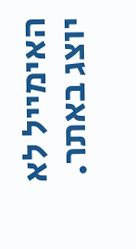האימייל לא יוצג באתר.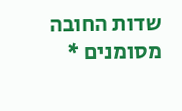שדות החובה מסומנים *